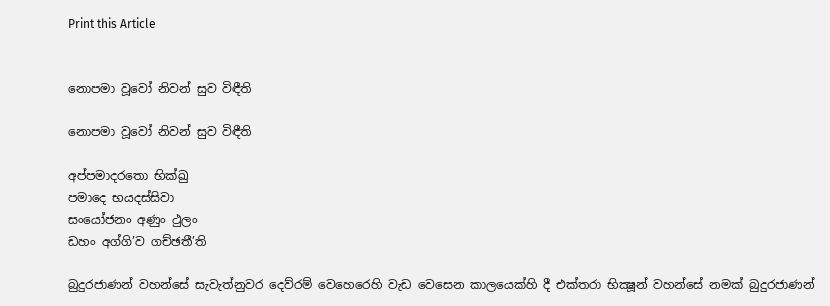Print this Article


නොපමා වූවෝ නිවන් සුව විඳීති

නොපමා වූවෝ නිවන් සුව විඳීති

අප්පමාදරතො භික්ඛු
පමාදෙ භයදස්සිවා
සංයෝජනං අණුං ථුලං
ඩහං අග්ගි’ව ගච්ඡතී’ති

බුදුරජාණන් වහන්සේ සැවැත්නුවර දෙව්රම් වෙහෙරෙහි වැඩ වෙසෙන කාලයෙක්හි දී එක්තරා භික්‍ෂූන් වහන්සේ නමක් බුදුරජාණන්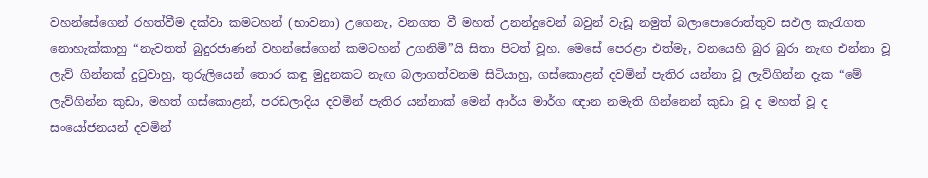වහන්සේගෙන් රහත්වීම දක්වා කමටහන් (භාවනා) උගෙනැ, වනගත වී මහත් උනන්දුවෙන් බවුන් වැඩූ නමුත් බලාපොරොත්තුව සඵල කැරැගත නොහැක්කාහු “නැවතත් බුදුරජාණන් වහන්සේගෙන් කමටහන් උගනිමි”යි සිතා පිටත් වූහ. මෙසේ පෙරළා එත්මැ, වනයෙහි බුර බුරා නැඟ එන්නා වූ ලැව් ගින්නක් දුටුවාහු, තුරුලියෙන් තොර කඳු මුදුනකට නැඟ බලාගත්වනම සිටියාහු, ගස්කොළන් දවමින් පැතිර යන්නා වූ ලැව්ගින්න දැක “මේ ලැව්ගින්න කුඩා, මහත් ගස්කොළන්, පරඩලාදිය දවමින් පැතිර යන්නාක් මෙන් ආර්ය මාර්ග ඥාන නමැති ගින්නෙන් කුඩා වූ ද මහත් වූ ද සංයෝජනයන් දවමින්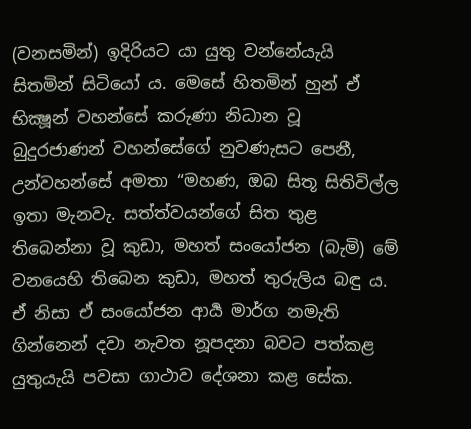(වනසමින්) ඉදිරියට යා යුතු වන්නේයැයි සිතමින් සිටියෝ ය. මෙසේ හිතමින් හුන් ඒ භික්‍ෂූන් වහන්සේ කරුණා නිධාන වූ බුදුරජාණන් වහන්සේගේ නුවණැසට පෙනී, උන්වහන්සේ අමතා “මහණ, ඔබ සිතූ සිතිවිල්ල ඉතා මැනවැ. සත්ත්වයන්ගේ සිත තුළ තිබෙන්නා වූ කුඩා, මහත් සංයෝජන (බැමි) මේ වනයෙහි තිබෙන කුඩා, මහත් තුරුලිය බඳු ය. ඒ නිසා ඒ සංයෝජන ආර්‍ය මාර්ග නමැති ගින්නෙන් දවා නැවත නූපදනා බවට පත්කළ යුතුයැයි පවසා ගාථාව දේශනා කළ සේක.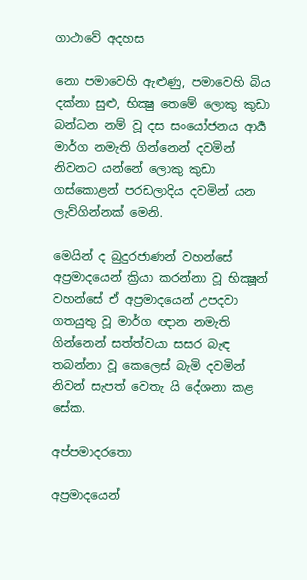ගාථාවේ අදහස

නො පමාවෙහි ඇළුණු, පමාවෙහි බිය දක්නා සුළු, භික්‍ෂු තෙමේ ලොකු කුඩා බන්ධන නම් වූ දස සංයෝජනය ආර්‍ය මාර්ග නමැති ගින්නෙන් දවමින් නිවනට යන්නේ ලොකු කුඩා ගස්කොළන් පරඩලාදිය දවමින් යන ලැව්ගින්නක් මෙනි.

මෙයින් ද බුදුරජාණන් වහන්සේ අප්‍රමාදයෙන් ක්‍රියා කරන්නා වූ භික්‍ෂූන් වහන්සේ ඒ අප්‍රමාදයෙන් උපදවා ගතයුතු වූ මාර්ග ඥාන නමැති ගින්නෙන් සත්ත්වයා සසර බැඳ තබන්නා වූ කෙලෙස් බැමි දවමින් නිවන් සැපත් වෙතැ යි දේශනා කළ සේක.

අප්පමාදරතො

අප්‍රමාදයෙන්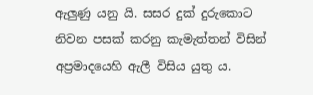ඇලුණු යනු යි. සසර දුක් දුරුකොට නිවන පසක් කරනු කැමැත්තන් විසින් අප්‍රමාදයෙහි ඇලී විසිය යුතු ය.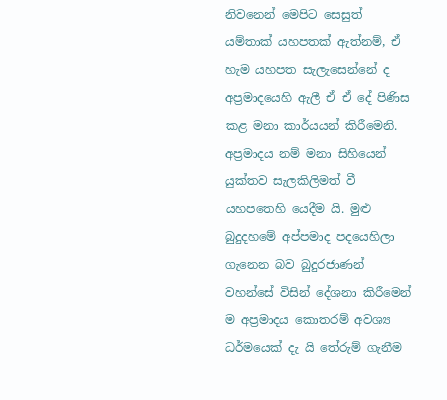නිවනෙන් මෙපිට සෙසුත් යම්තාක් යහපතක් ඇත්නම්, ඒ හැම යහපත සැලැසෙන්නේ ද අප්‍රමාදයෙහි ඇලී ඒ ඒ දේ පිණිස කළ මනා කාර්යයන් කිරීමෙනි. අප්‍රමාදය නම් මනා සිහියෙන් යුක්තව සැලකිලිමත් වී යහපතෙහි යෙදීම යි. මුළු බුදුදහමේ අප්පමාද පදයෙහිලා ගැනෙන බව බුදුරජාණන් වහන්සේ විසින් දේශනා කිරීමෙන් ම අප්‍රමාදය කොතරම් අවශ්‍ය ධර්මයෙක් දැ යි තේරුම් ගැනීම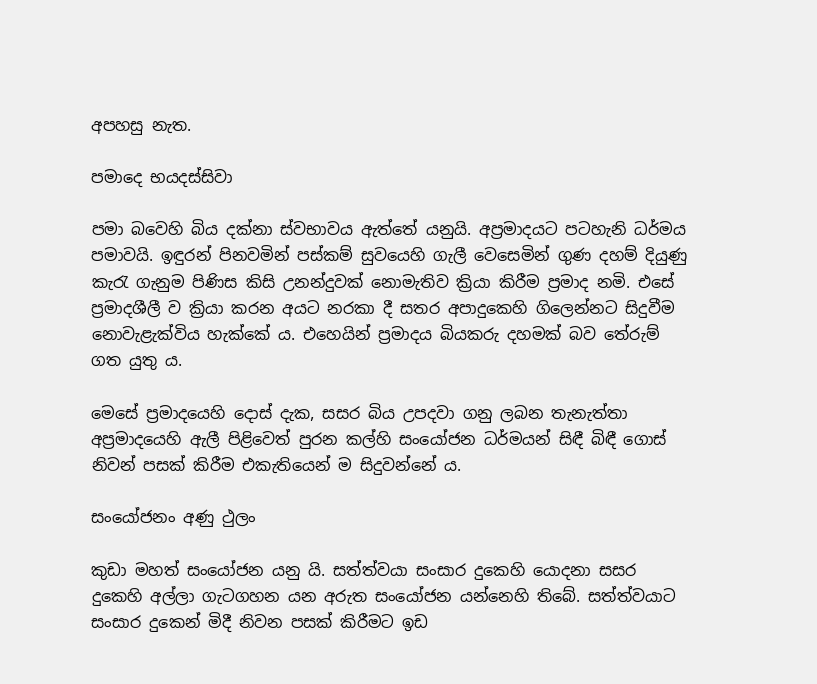අපහසු නැත.

පමාදෙ භයදස්සිවා

පමා බවෙහි බිය දක්නා ස්වභාවය ඇත්තේ යනුයි. අප්‍රමාදයට පටහැනි ධර්මය පමාවයි. ඉඳුරන් පිනවමින් පස්කම් සුවයෙහි ගැලී වෙසෙමින් ගුණ දහම් දියුණු කැරැ ගැනුම පිණිස කිසි උනන්දුවක් නොමැතිව ක්‍රියා කිරීම ප්‍රමාද නමි. එසේ ප්‍රමාදශීලී ව ක්‍රියා කරන අයට නරකා දී සතර අපාදුකෙහි ගිලෙන්නට සිදුවීම නොවැළැක්විය හැක්කේ ය. එහෙයින් ප්‍රමාදය බියකරු දහමක් බව තේරුම් ගත යුතු ය.

මෙසේ ප්‍රමාදයෙහි දොස් දැක, සසර බිය උපදවා ගනු ලබන තැනැත්තා අප්‍රමාදයෙහි ඇලී පිළිවෙත් පුරන කල්හි සංයෝජන ධර්මයන් සිඳී බිඳී ගොස් නිවන් පසක් කිරීම එකැතියෙන් ම සිදුවන්නේ ය.

සංයෝජනං අණු ථුලං

කුඩා මහත් සංයෝජන යනු යි. සත්ත්වයා සංසාර දුකෙහි යොදනා සසර දුකෙහි අල්ලා ගැටගහන යන අරුත සංයෝජන යන්නෙහි තිබේ. සත්ත්වයාට සංසාර දුකෙන් මිදී නිවන පසක් කිරීමට ඉඩ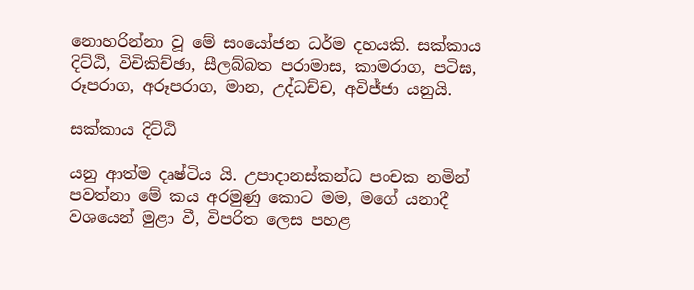නොහරින්නා වූ මේ සංයෝජන ධර්ම දහයකි. සක්කාය දිට්ඨි, විචිකිච්ඡා, සීලබ්බත පරාමාස, කාමරාග, පටිඝ, රූපරාග, අරූපරාග, මාන, උද්ධච්ච, අවිජ්ජා යනුයි.

සක්කාය දිට්ඨි

යනු ආත්ම දෘෂ්ටිය යි. උපාදානස්කන්ධ පංචක නමින් පවත්නා මේ කය අරමුණු කොට මම, මගේ යනාදී වශයෙන් මුළා වී, විපරිත ලෙස පහළ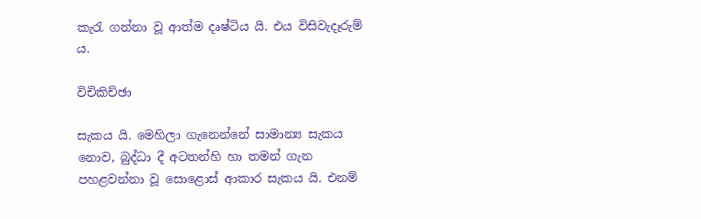කැරැ ගන්නා වූ ආත්ම දෘෂ්ටිය යි. එය විසිවැදෑරුම් ය.

විචිකිච්ඡා

සැකය යි. මෙහිලා ගැනෙන්නේ සාමාන්‍ය සැකය නොව, බුද්ධා දී අටතන්හි හා තමන් ගැන පහළවන්නා වූ සොළොස් ආකාර සැකය යි. එනම්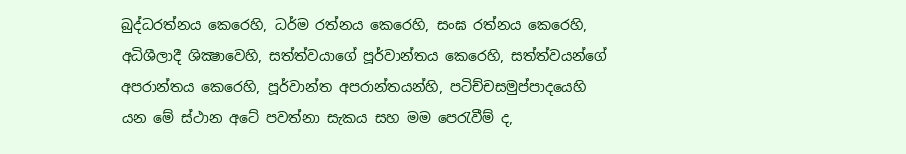බුද්ධරත්නය කෙරෙහි, ධර්ම රත්නය කෙරෙහි, සංඝ රත්නය කෙරෙහි, අධිශීලාදී ශික්‍ෂාවෙහි, සත්ත්වයාගේ පූර්වාන්තය කෙරෙහි, සත්ත්වයන්ගේ අපරාන්තය කෙරෙහි, පූර්වාන්ත අපරාන්තයන්හි, පටිච්චසමුප්පාදයෙහි යන මේ ස්ථාන අටේ පවත්නා සැකය සහ මම පෙරැවීම් ද,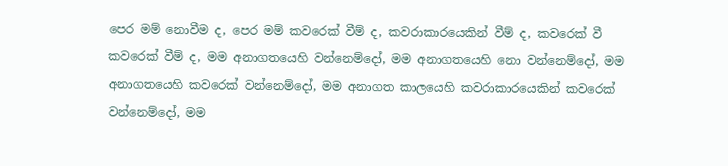පෙර මම් නොවීම ද, පෙර මම් කවරෙක් වීම් ද, කවරාකාරයෙකින් වීම් ද, කවරෙක් වී කවරෙක් වීම් ද, මම අනාගතයෙහි වන්නෙම්දෝ, මම අනාගතයෙහි නො වන්නෙම්දෝ, මම අනාගතයෙහි කවරෙක් වන්නෙම්දෝ, මම අනාගත කාලයෙහි කවරාකාරයෙකින් කවරෙක් වන්නෙම්දෝ, මම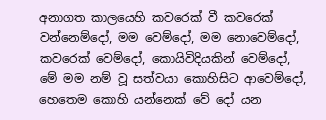අනාගත කාලයෙහි කවරෙක් වී කවරෙක් වන්නෙම්දෝ, මම වෙම්දෝ, මම නොවෙම්දෝ, කවරෙක් වෙම්දෝ, කොයිවිදියකින් වෙම්දෝ, මේ මම නම් වූ සත්වයා කොහිසිට ආවෙම්දෝ, හෙතෙම කොහි යන්නෙක් වේ දෝ යන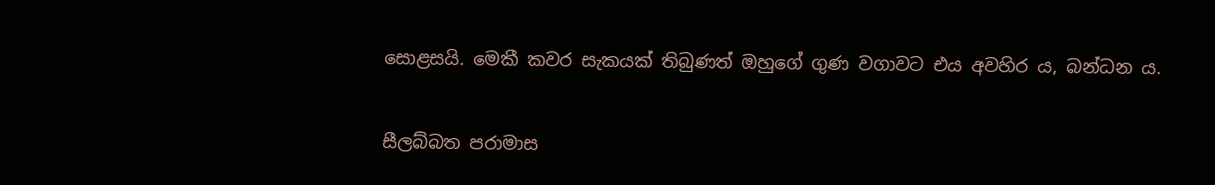සොළසයි. මෙකී කවර සැකයක් තිබුණත් ඔහුගේ ගුණ වගාවට එය අවහිර ය, බන්ධන ය.

සීලබ්බත පරාමාස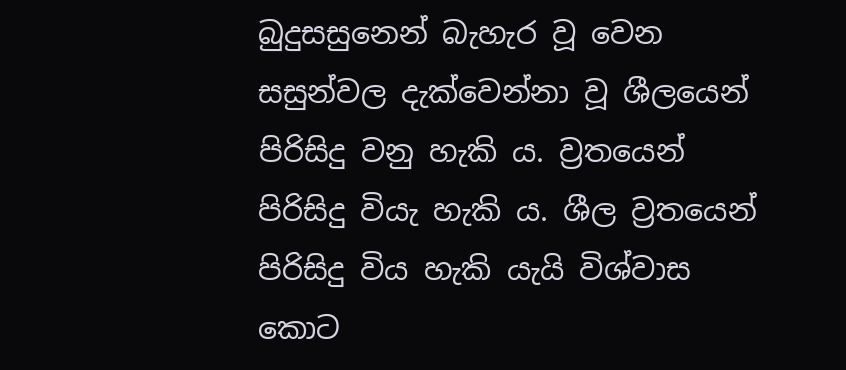බුදුසසුනෙන් බැහැර වූ වෙන සසුන්වල දැක්වෙන්නා වූ ශීලයෙන් පිරිසිදු වනු හැකි ය. ව්‍රතයෙන් පිරිසිදු වියැ හැකි ය. ශීල ව්‍රතයෙන් පිරිසිදු විය හැකි යැයි විශ්වාස කොට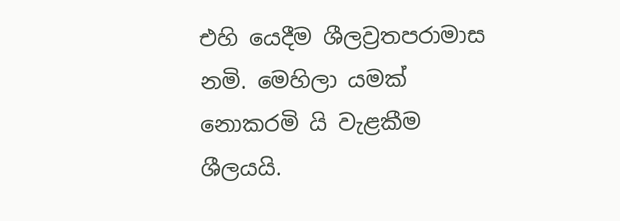එහි යෙදීම ශීලව්‍රතපරාමාස නමි. මෙහිලා යමක් නොකරමි යි වැළකීම ශීලයයි.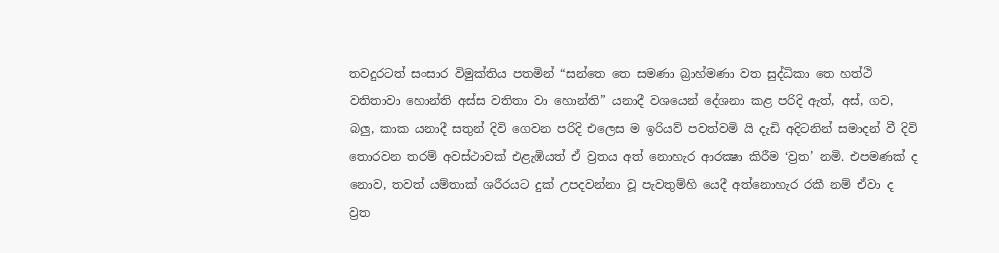තවදුරටත් සංසාර විමුක්තිය පතමින් “සන්තෙ තෙ සමණා බ්‍රාහ්මණා වත සුද්ධිකා තෙ හත්ථි වතිතාවා හොන්ති අස්ස වතිතා වා හොන්ති” යනාදී වශයෙන් දේශනා කළ පරිදි ඇත්, අස්, ගව, බලු, කාක යනාදී සතුන් දිවි ගෙවන පරිදි එලෙස ම ඉරියව් පවත්වමි යි දැඩි අදිටනින් සමාදන් වී දිවි තොරවන තරම් අවස්ථාවක් එළැඹියත් ඒ ව්‍රතය අත් නොහැර ආරක්‍ෂා කිරීම ‘ව්‍රත’ නමි. එපමණක් ද නොව, තවත් යම්තාක් ශරීරයට දුක් උපදවන්නා වූ පැවතුම්හි යෙදී අත්නොහැර රකී නම් ඒවා ද ව්‍රත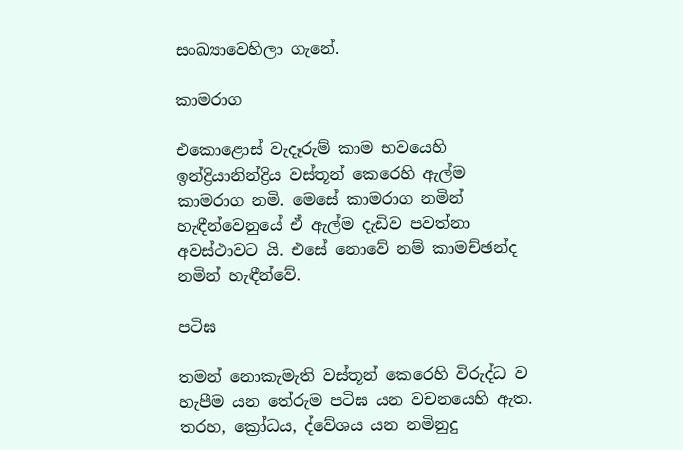සංඛ්‍යාවෙහිලා ගැනේ.

කාමරාග

එකොළොස් වැදෑරුම් කාම භවයෙහි ඉන්ද්‍රියානින්ද්‍රිය වස්තූන් කෙරෙහි ඇල්ම කාමරාග නමි. මෙසේ කාමරාග නමින් හැඳීන්වෙනුයේ ඒ ඇල්ම දැඩිව පවත්නා අවස්ථාවට යි. එසේ නොවේ නම් කාමච්ඡන්ද නමින් හැඳීන්වේ.

පටිඝ

තමන් නොකැමැති වස්තූන් කෙරෙහි විරුද්ධ ව හැපීම යන තේරුම පටිඝ යන වචනයෙහි ඇත. තරහ, ක්‍රෝධය, ද්වේශය යන නමිනුදු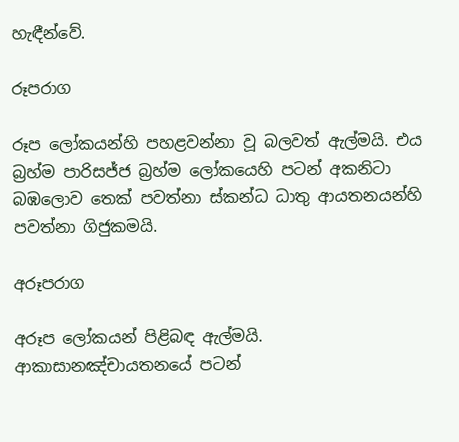හැඳීන්වේ.

රූපරාග

රූප ලෝකයන්හි පහළවන්නා වූ බලවත් ඇල්මයි. එය බ්‍රහ්ම පාරිසජ්ජ බ්‍රහ්ම ලෝකයෙහි පටන් අකනිටා බඹලොව තෙක් පවත්නා ස්කන්ධ ධාතු ආයතනයන්හි පවත්නා ගිජුකමයි.

අරූපරාග

අරූප ලෝකයන් පිළිබඳ ඇල්මයි. ආකාසානඤ්චායතනයේ පටන්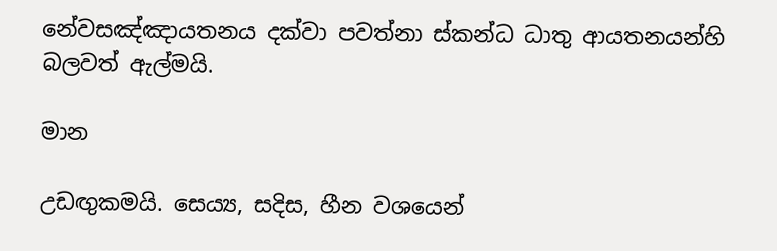නේවසඤ්ඤායතනය දක්වා පවත්නා ස්කන්ධ ධාතු ආයතනයන්හි බලවත් ඇල්මයි.

මාන

උඩඟුකමයි. සෙය්‍ය, සදිස, හීන වශයෙන්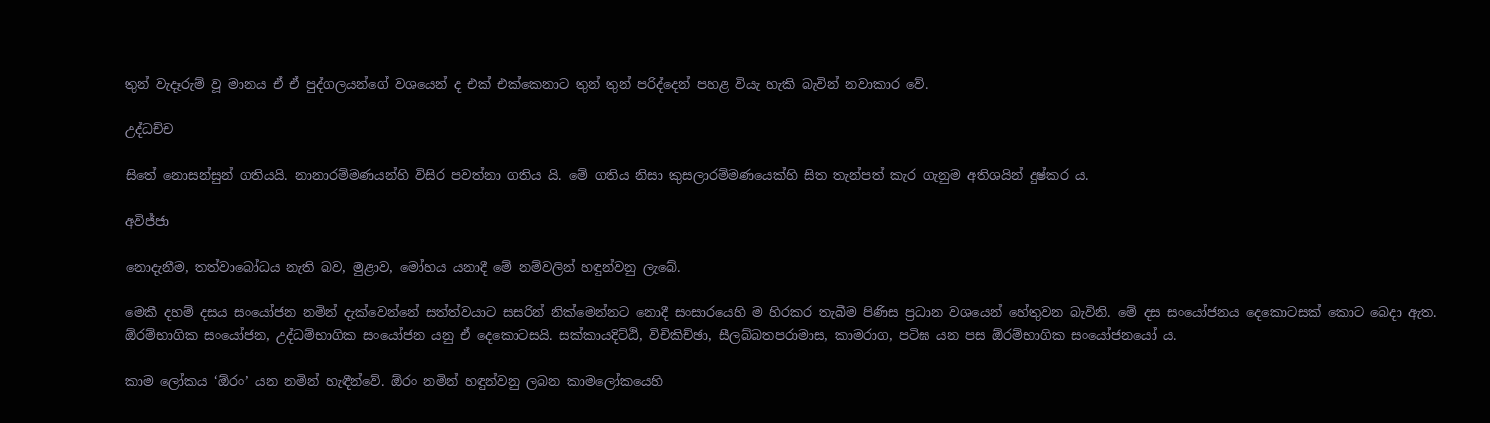තුන් වැදෑරුම් වූ මානය ඒ ඒ පුද්ගලයන්ගේ වශයෙන් ද එක් එක්කෙනාට තුන් තුන් පරිද්දෙන් පහළ වියැ හැකි බැවින් නවාකාර වේ.

උද්ධච්ච

සිතේ නොසන්සුන් ගතියයි. නානාරම්මණයන්හි විසිර පවත්නා ගතිය යි. මේ ගතිය නිසා කුසලාරම්මණයෙක්හි සිත තැන්පත් කැර ගැනුම අතිශයින් දුෂ්කර ය.

අවිජ්ජා

නොදැනීම, තත්වාබෝධය නැති බව, මුළාව, මෝහය යනාදී මේ නම්වලින් හඳුන්වනු ලැබේ.

මෙකී දහම් දසය සංයෝජන නමින් දැක්වෙන්නේ සත්ත්වයාට සසරින් නික්මෙන්නට නොදී සංසාරයෙහි ම හිරකර තැබීම පිණිස ප්‍රධාන වශයෙන් හේතුවන බැවිනි. මේ දස සංයෝජනය දෙකොටසක් කොට බෙදා ඇත. ඕරම්භාගික සංයෝජන, උද්ධම්භාගික සංයෝජන යනු ඒ දෙකොටසයි. සක්කායදිට්ඨි, විචිකිච්ඡා, සීලබ්බතපරාමාස, කාමරාග, පටිඝ යන පස ඕරම්භාගික සංයෝජනයෝ ය.

කාම ලෝකය ‘ඕරං’ යන නමින් හැඳීන්වේ. ඕරං නමින් හඳුන්වනු ලබන කාමලෝකයෙහි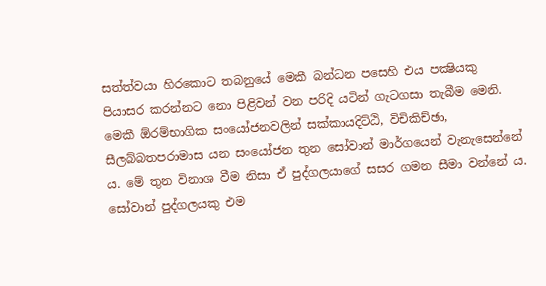සත්ත්වයා හිරකොට තබනුයේ මෙකී බන්ධන පසෙහි එය පක්‍ෂියකු පියාසර කරන්නට නො පිළිවන් වන පරිදි යටින් ගැටගසා තැබීම මෙනි. මෙකී ඕරම්භාගික සංයෝජනවලින් සක්කායදිට්ඨි, විචිකිච්ඡා, සීලබ්බතපරාමාස යන සංයෝජන තුන සෝවාන් මාර්ගයෙන් වැනැසෙන්නේ ය. මේ තුන විනාශ වීම නිසා ඒ පුද්ගලයාගේ සසර ගමන සීමා වන්නේ ය. සෝවාන් පුද්ගලයකු එම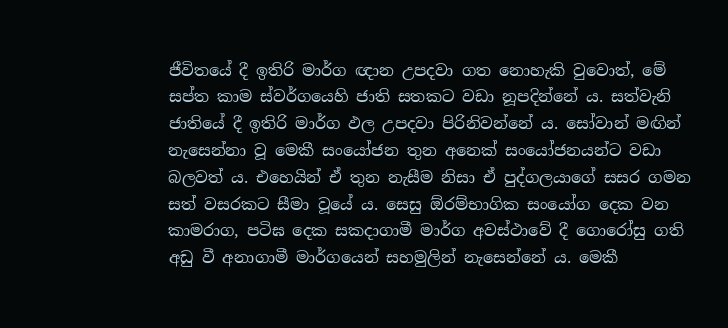ජීවිතයේ දී ඉතිරි මාර්ග ඥාන උපදවා ගත නොහැකි වුවොත්, මේ සප්ත කාම ස්වර්ගයෙහි ජාති සතකට වඩා නූපදින්නේ ය. සත්වැනි ජාතියේ දී ඉතිරි මාර්ග ඵල උපදවා පිරිනිවන්නේ ය. සෝවාන් මඟින් නැසෙන්නා වූ මෙකී සංයෝජන තුන අනෙක් සංයෝජනයන්ට වඩා බලවත් ය. එහෙයින් ඒ තුන නැසීම නිසා ඒ පුද්ගලයාගේ සසර ගමන සත් වසරකට සීමා වූයේ ය. සෙසු ඕරම්භාගික සංයෝග දෙක වන කාමරාග, පටිඝ දෙක සකදාගාමී මාර්ග අවස්ථාවේ දී ගොරෝසු ගති අඩු වී අනාගාමී මාර්ගයෙන් සහමුලින් නැසෙන්නේ ය. මෙකී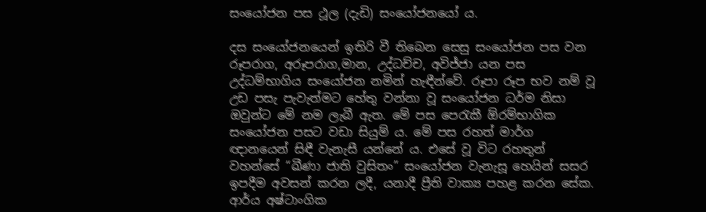සංයෝජන පස ථූල (දැඩි) සංයෝජනයෝ ය.

දස සංයෝජනයෙන් ඉතිරි වී තිබෙන සෙසු සංයෝජන පස වන රූපරාග, අරූපරාග,මාන, උද්ධච්ච, අවිජ්ජා යන පස උද්ධම්භාගිය සංයෝජන නමින් හැඳීන්වේ. රූපා රූප භව නම් වූ උඩ පසැ පැවැත්මට හේතු වන්නා වූ සංයෝජන ධර්ම නිසා ඔවුන්ට මේ නම ලැබී ඇත. මේ පස පෙරැකී ඕරම්භාගික සංයෝජන පසට වඩා සියුම් ය. මේ පස රහත් මාර්ග ඥානයෙන් සිඳී වැනැසී යන්නේ ය. එසේ වූ විට රහතුන් වහන්සේ “ඛීණා ජාති වුසිතං” සංයෝජන වැනැසූ හෙයින් සසර ඉපදීම අවසන් කරන ලදී, යනාදී ප්‍රීති වාක්‍ය පහළ කරන සේක. ආර්ය අෂ්ටාංගික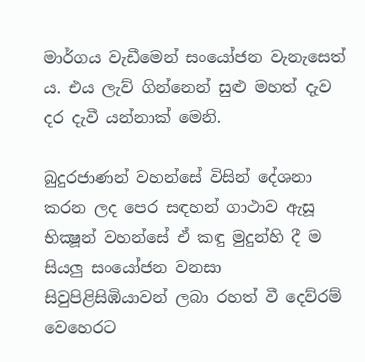මාර්ගය වැඩීමෙන් සංයෝජන වැනැසෙත් ය. එය ලැව් ගින්නෙන් සුළු මහත් දැව දර දැවී යන්නාක් මෙනි.

බුදුරජාණන් වහන්සේ විසින් දේශනා කරන ලද පෙර සඳහන් ගාථාව ඇසූ භික්‍ෂූන් වහන්සේ ඒ කඳු මුදුන්හි දී ම සියලු සංයෝජන වනසා සිවුපිළිසිඹියාවන් ලබා රහත් වී දෙව්රම් වෙහෙරට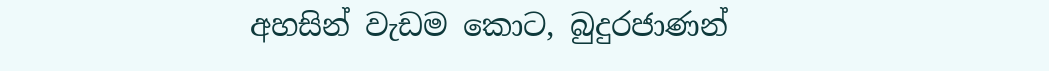අහසින් වැඩම කොට, බුදුරජාණන්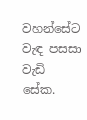වහන්සේට වැඳ පසසා වැඩි සේක.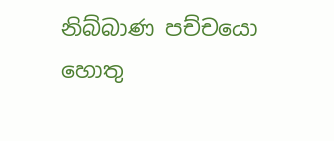නිබ්බාණ පච්චයො හොතු